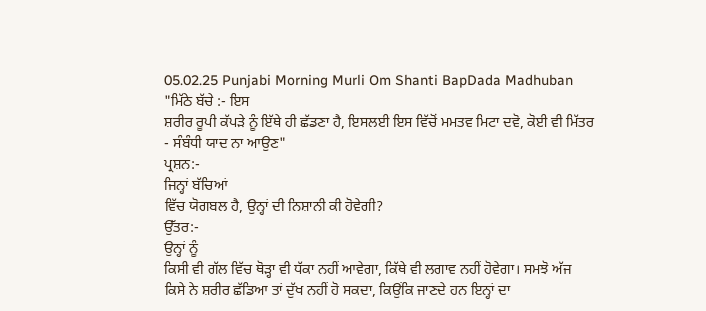05.02.25 Punjabi Morning Murli Om Shanti BapDada Madhuban
"ਮਿੱਠੇ ਬੱਚੇ :- ਇਸ
ਸ਼ਰੀਰ ਰੂਪੀ ਕੱਪੜੇ ਨੂੰ ਇੱਥੇ ਹੀ ਛੱਡਣਾ ਹੈ, ਇਸਲਈ ਇਸ ਵਿੱਚੋਂ ਮਮਤਵ ਮਿਟਾ ਦਵੋ, ਕੋਈ ਵੀ ਮਿੱਤਰ
- ਸੰਬੰਧੀ ਯਾਦ ਨਾ ਆਉਣ"
ਪ੍ਰਸ਼ਨ:-
ਜਿਨ੍ਹਾਂ ਬੱਚਿਆਂ
ਵਿੱਚ ਯੋਗਬਲ ਹੈ, ਉਨ੍ਹਾਂ ਦੀ ਨਿਸ਼ਾਨੀ ਕੀ ਹੋਵੇਗੀ?
ਉੱਤਰ:-
ਉਨ੍ਹਾਂ ਨੂੰ
ਕਿਸੀ ਵੀ ਗੱਲ ਵਿੱਚ ਥੋੜ੍ਹਾ ਵੀ ਧੱਕਾ ਨਹੀਂ ਆਵੇਗਾ, ਕਿੱਥੇ ਵੀ ਲਗਾਵ ਨਹੀਂ ਹੋਵੇਗਾ। ਸਮਝੋ ਅੱਜ
ਕਿਸੇ ਨੇ ਸ਼ਰੀਰ ਛੱਡਿਆ ਤਾਂ ਦੁੱਖ ਨਹੀਂ ਹੋ ਸਕਦਾ, ਕਿਉਂਕਿ ਜਾਣਦੇ ਹਨ ਇਨ੍ਹਾਂ ਦਾ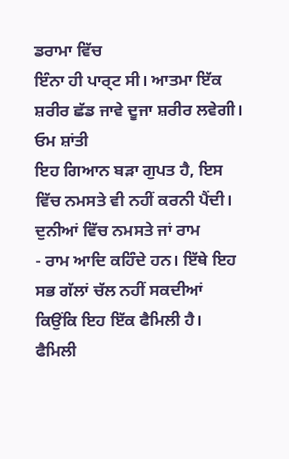ਡਰਾਮਾ ਵਿੱਚ
ਇੰਨਾ ਹੀ ਪਾਰ੍ਟ ਸੀ। ਆਤਮਾ ਇੱਕ ਸ਼ਰੀਰ ਛੱਡ ਜਾਵੇ ਦੂਜਾ ਸ਼ਰੀਰ ਲਵੇਗੀ।
ਓਮ ਸ਼ਾਂਤੀ
ਇਹ ਗਿਆਨ ਬੜਾ ਗੁਪਤ ਹੈ, ਇਸ ਵਿੱਚ ਨਮਸਤੇ ਵੀ ਨਹੀਂ ਕਰਨੀ ਪੈਂਦੀ। ਦੁਨੀਆਂ ਵਿੱਚ ਨਮਸਤੇ ਜਾਂ ਰਾਮ
- ਰਾਮ ਆਦਿ ਕਹਿੰਦੇ ਹਨ। ਇੱਥੇ ਇਹ ਸਭ ਗੱਲਾਂ ਚੱਲ ਨਹੀਂ ਸਕਦੀਆਂ ਕਿਉਂਕਿ ਇਹ ਇੱਕ ਫੈਮਿਲੀ ਹੈ।
ਫੈਮਿਲੀ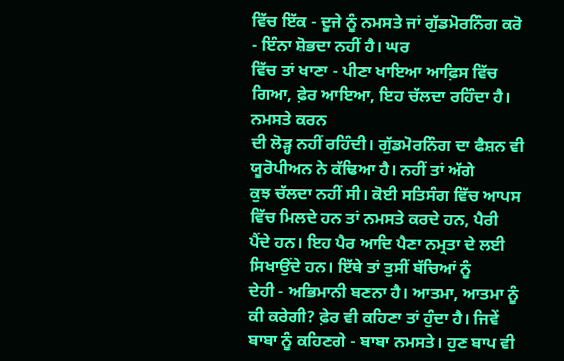ਵਿੱਚ ਇੱਕ - ਦੂਜੇ ਨੂੰ ਨਮਸਤੇ ਜਾਂ ਗੁੱਡਮੋਰਨਿੰਗ ਕਰੋ - ਇੰਨਾ ਸ਼ੋਭਦਾ ਨਹੀਂ ਹੈ। ਘਰ
ਵਿੱਚ ਤਾਂ ਖਾਣਾ - ਪੀਣਾ ਖਾਇਆ ਆਫ਼ਿਸ ਵਿੱਚ ਗਿਆ, ਫ਼ੇਰ ਆਇਆ, ਇਹ ਚੱਲਦਾ ਰਹਿੰਦਾ ਹੈ। ਨਮਸਤੇ ਕਰਨ
ਦੀ ਲੋੜ੍ਹ ਨਹੀਂ ਰਹਿੰਦੀ। ਗੁੱਡਮੋਰਨਿੰਗ ਦਾ ਫੈਸ਼ਨ ਵੀ ਯੂਰੋਪੀਅਨ ਨੇ ਕੱਢਿਆ ਹੈ। ਨਹੀਂ ਤਾਂ ਅੱਗੇ
ਕੁਝ ਚੱਲਦਾ ਨਹੀਂ ਸੀ। ਕੋਈ ਸਤਿਸੰਗ ਵਿੱਚ ਆਪਸ ਵਿੱਚ ਮਿਲਦੇ ਹਨ ਤਾਂ ਨਮਸਤੇ ਕਰਦੇ ਹਨ, ਪੈਰੀ
ਪੈਂਦੇ ਹਨ। ਇਹ ਪੈਰ ਆਦਿ ਪੈਣਾ ਨਮ੍ਰਤਾ ਦੇ ਲਈ ਸਿਖਾਉਂਦੇ ਹਨ। ਇੱਥੇ ਤਾਂ ਤੁਸੀਂ ਬੱਚਿਆਂ ਨੂੰ
ਦੇਹੀ - ਅਭਿਮਾਨੀ ਬਣਨਾ ਹੈ। ਆਤਮਾ, ਆਤਮਾ ਨੂੰ ਕੀ ਕਰੇਗੀ? ਫ਼ੇਰ ਵੀ ਕਹਿਣਾ ਤਾਂ ਹੁੰਦਾ ਹੈ। ਜਿਵੇਂ
ਬਾਬਾ ਨੂੰ ਕਹਿਣਗੇ - ਬਾਬਾ ਨਮਸਤੇ। ਹੁਣ ਬਾਪ ਵੀ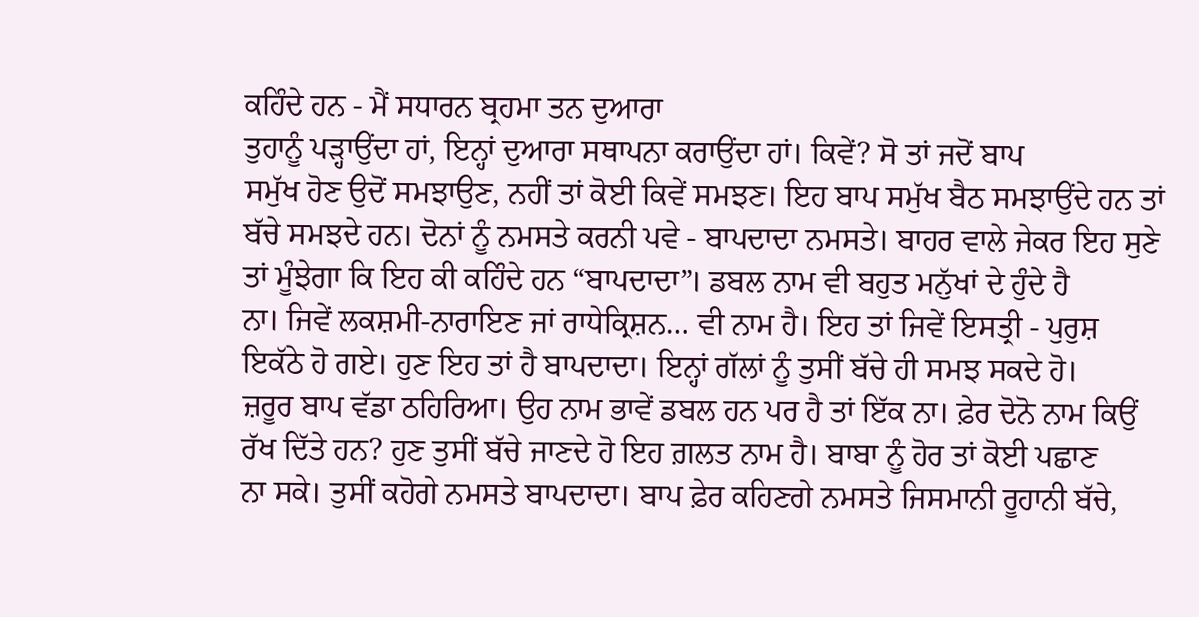ਕਹਿੰਦੇ ਹਨ - ਮੈਂ ਸਧਾਰਨ ਬ੍ਰਹਮਾ ਤਨ ਦੁਆਰਾ
ਤੁਹਾਨੂੰ ਪੜ੍ਹਾਉਂਦਾ ਹਾਂ, ਇਨ੍ਹਾਂ ਦੁਆਰਾ ਸਥਾਪਨਾ ਕਰਾਉਂਦਾ ਹਾਂ। ਕਿਵੇਂ? ਸੋ ਤਾਂ ਜਦੋਂ ਬਾਪ
ਸਮੁੱਖ ਹੋਣ ਉਦੋਂ ਸਮਝਾਉਣ, ਨਹੀਂ ਤਾਂ ਕੋਈ ਕਿਵੇਂ ਸਮਝਣ। ਇਹ ਬਾਪ ਸਮੁੱਖ ਬੈਠ ਸਮਝਾਉਂਦੇ ਹਨ ਤਾਂ
ਬੱਚੇ ਸਮਝਦੇ ਹਨ। ਦੋਨਾਂ ਨੂੰ ਨਮਸਤੇ ਕਰਨੀ ਪਵੇ - ਬਾਪਦਾਦਾ ਨਮਸਤੇ। ਬਾਹਰ ਵਾਲੇ ਜੇਕਰ ਇਹ ਸੁਣੇ
ਤਾਂ ਮੂੰਝੇਗਾ ਕਿ ਇਹ ਕੀ ਕਹਿੰਦੇ ਹਨ “ਬਾਪਦਾਦਾ”। ਡਬਲ ਨਾਮ ਵੀ ਬਹੁਤ ਮਨੁੱਖਾਂ ਦੇ ਹੁੰਦੇ ਹੈ
ਨਾ। ਜਿਵੇਂ ਲਕਸ਼ਮੀ-ਨਾਰਾਇਣ ਜਾਂ ਰਾਧੇਕ੍ਰਿਸ਼ਨ… ਵੀ ਨਾਮ ਹੈ। ਇਹ ਤਾਂ ਜਿਵੇਂ ਇਸਤ੍ਰੀ - ਪੁਰੁਸ਼
ਇਕੱਠੇ ਹੋ ਗਏ। ਹੁਣ ਇਹ ਤਾਂ ਹੈ ਬਾਪਦਾਦਾ। ਇਨ੍ਹਾਂ ਗੱਲਾਂ ਨੂੰ ਤੁਸੀਂ ਬੱਚੇ ਹੀ ਸਮਝ ਸਕਦੇ ਹੋ।
ਜ਼ਰੂਰ ਬਾਪ ਵੱਡਾ ਠਹਿਰਿਆ। ਉਹ ਨਾਮ ਭਾਵੇਂ ਡਬਲ ਹਨ ਪਰ ਹੈ ਤਾਂ ਇੱਕ ਨਾ। ਫ਼ੇਰ ਦੋਨੋ ਨਾਮ ਕਿਉਂ
ਰੱਖ ਦਿੱਤੇ ਹਨ? ਹੁਣ ਤੁਸੀਂ ਬੱਚੇ ਜਾਣਦੇ ਹੋ ਇਹ ਗ਼ਲਤ ਨਾਮ ਹੈ। ਬਾਬਾ ਨੂੰ ਹੋਰ ਤਾਂ ਕੋਈ ਪਛਾਣ
ਨਾ ਸਕੇ। ਤੁਸੀਂ ਕਹੋਗੇ ਨਮਸਤੇ ਬਾਪਦਾਦਾ। ਬਾਪ ਫ਼ੇਰ ਕਹਿਣਗੇ ਨਮਸਤੇ ਜਿਸਮਾਨੀ ਰੂਹਾਨੀ ਬੱਚੇ,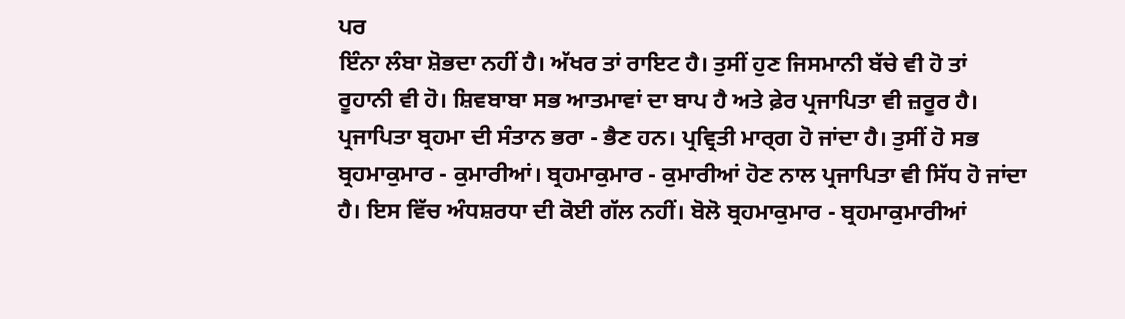ਪਰ
ਇੰਨਾ ਲੰਬਾ ਸ਼ੋਭਦਾ ਨਹੀਂ ਹੈ। ਅੱਖਰ ਤਾਂ ਰਾਇਟ ਹੈ। ਤੁਸੀਂ ਹੁਣ ਜਿਸਮਾਨੀ ਬੱਚੇ ਵੀ ਹੋ ਤਾਂ
ਰੂਹਾਨੀ ਵੀ ਹੋ। ਸ਼ਿਵਬਾਬਾ ਸਭ ਆਤਮਾਵਾਂ ਦਾ ਬਾਪ ਹੈ ਅਤੇ ਫ਼ੇਰ ਪ੍ਰਜਾਪਿਤਾ ਵੀ ਜ਼ਰੂਰ ਹੈ।
ਪ੍ਰਜਾਪਿਤਾ ਬ੍ਰਹਮਾ ਦੀ ਸੰਤਾਨ ਭਰਾ - ਭੈਣ ਹਨ। ਪ੍ਰਵ੍ਰਿਤੀ ਮਾਰ੍ਗ ਹੋ ਜਾਂਦਾ ਹੈ। ਤੁਸੀਂ ਹੋ ਸਭ
ਬ੍ਰਹਮਾਕੁਮਾਰ - ਕੁਮਾਰੀਆਂ। ਬ੍ਰਹਮਾਕੁਮਾਰ - ਕੁਮਾਰੀਆਂ ਹੋਣ ਨਾਲ ਪ੍ਰਜਾਪਿਤਾ ਵੀ ਸਿੱਧ ਹੋ ਜਾਂਦਾ
ਹੈ। ਇਸ ਵਿੱਚ ਅੰਧਸ਼ਰਧਾ ਦੀ ਕੋਈ ਗੱਲ ਨਹੀਂ। ਬੋਲੋ ਬ੍ਰਹਮਾਕੁਮਾਰ - ਬ੍ਰਹਮਾਕੁਮਾਰੀਆਂ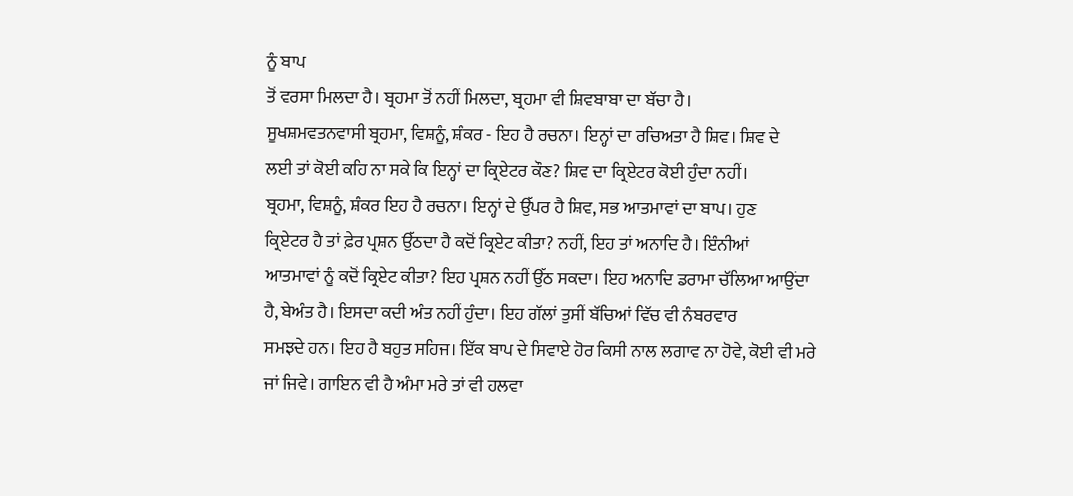ਨੂੰ ਬਾਪ
ਤੋਂ ਵਰਸਾ ਮਿਲਦਾ ਹੈ। ਬ੍ਰਹਮਾ ਤੋਂ ਨਹੀਂ ਮਿਲਦਾ, ਬ੍ਰਹਮਾ ਵੀ ਸ਼ਿਵਬਾਬਾ ਦਾ ਬੱਚਾ ਹੈ।
ਸੂਖਸ਼ਮਵਤਨਵਾਸੀ ਬ੍ਰਹਮਾ, ਵਿਸ਼ਨੂੰ, ਸ਼ੰਕਰ - ਇਹ ਹੈ ਰਚਨਾ। ਇਨ੍ਹਾਂ ਦਾ ਰਚਿਅਤਾ ਹੈ ਸ਼ਿਵ। ਸ਼ਿਵ ਦੇ
ਲਈ ਤਾਂ ਕੋਈ ਕਹਿ ਨਾ ਸਕੇ ਕਿ ਇਨ੍ਹਾਂ ਦਾ ਕ੍ਰਿਏਟਰ ਕੌਣ? ਸ਼ਿਵ ਦਾ ਕ੍ਰਿਏਟਰ ਕੋਈ ਹੁੰਦਾ ਨਹੀਂ।
ਬ੍ਰਹਮਾ, ਵਿਸ਼ਨੂੰ, ਸ਼ੰਕਰ ਇਹ ਹੈ ਰਚਨਾ। ਇਨ੍ਹਾਂ ਦੇ ਉੱਪਰ ਹੈ ਸ਼ਿਵ, ਸਭ ਆਤਮਾਵਾਂ ਦਾ ਬਾਪ। ਹੁਣ
ਕ੍ਰਿਏਟਰ ਹੈ ਤਾਂ ਫ਼ੇਰ ਪ੍ਰਸ਼ਨ ਉੱਠਦਾ ਹੈ ਕਦੋਂ ਕ੍ਰਿਏਟ ਕੀਤਾ? ਨਹੀਂ, ਇਹ ਤਾਂ ਅਨਾਦਿ ਹੈ। ਇੰਨੀਆਂ
ਆਤਮਾਵਾਂ ਨੂੰ ਕਦੋਂ ਕ੍ਰਿਏਟ ਕੀਤਾ? ਇਹ ਪ੍ਰਸ਼ਨ ਨਹੀਂ ਉੱਠ ਸਕਦਾ। ਇਹ ਅਨਾਦਿ ਡਰਾਮਾ ਚੱਲਿਆ ਆਉਂਦਾ
ਹੈ, ਬੇਅੰਤ ਹੈ। ਇਸਦਾ ਕਦੀ ਅੰਤ ਨਹੀਂ ਹੁੰਦਾ। ਇਹ ਗੱਲਾਂ ਤੁਸੀਂ ਬੱਚਿਆਂ ਵਿੱਚ ਵੀ ਨੰਬਰਵਾਰ
ਸਮਝਦੇ ਹਨ। ਇਹ ਹੈ ਬਹੁਤ ਸਹਿਜ। ਇੱਕ ਬਾਪ ਦੇ ਸਿਵਾਏ ਹੋਰ ਕਿਸੀ ਨਾਲ ਲਗਾਵ ਨਾ ਹੋਵੇ, ਕੋਈ ਵੀ ਮਰੇ
ਜਾਂ ਜਿਵੇ। ਗਾਇਨ ਵੀ ਹੈ ਅੰਮਾ ਮਰੇ ਤਾਂ ਵੀ ਹਲਵਾ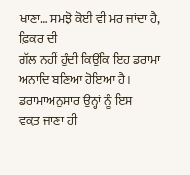ਖਾਣਾ… ਸਮਝੋ ਕੋਈ ਵੀ ਮਰ ਜਾਂਦਾ ਹੈ, ਫ਼ਿਕਰ ਦੀ
ਗੱਲ ਨਹੀਂ ਹੁੰਦੀ ਕਿਉਂਕਿ ਇਹ ਡਰਾਮਾ ਅਨਾਦਿ ਬਣਿਆ ਹੋਇਆ ਹੈ। ਡਰਾਮਾਅਨੁਸਾਰ ਉਨ੍ਹਾਂ ਨੂੰ ਇਸ
ਵਕ਼ਤ ਜਾਣਾ ਹੀ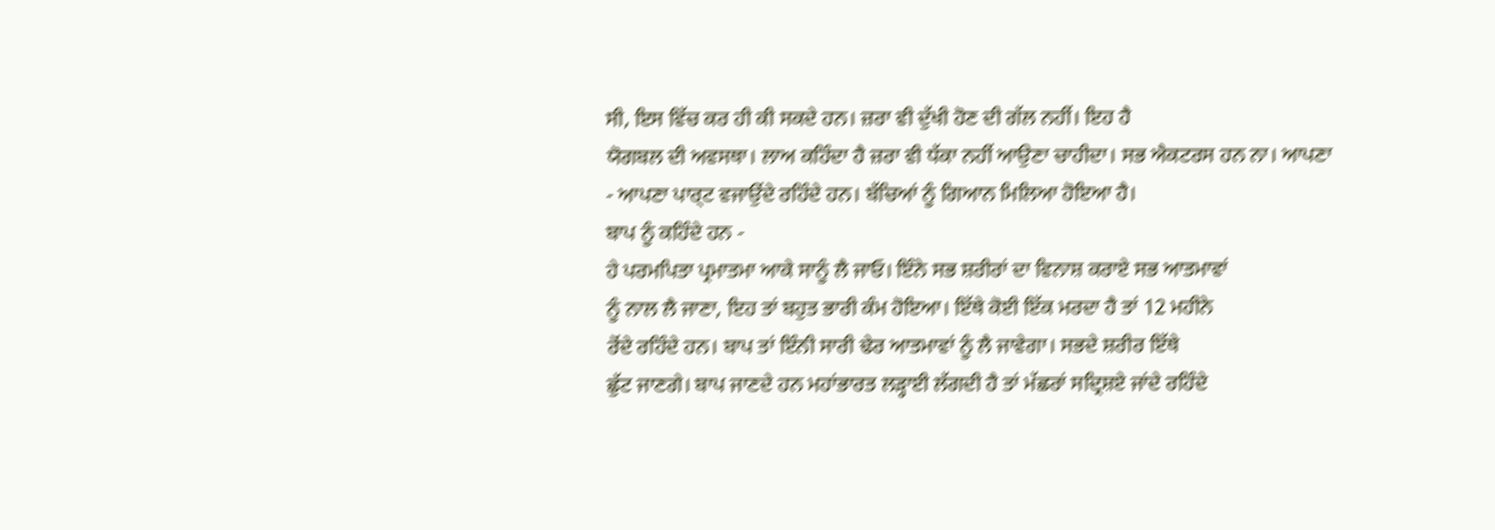ਸੀ, ਇਸ ਵਿੱਚ ਕਰ ਹੀ ਕੀ ਸਕਦੇ ਹਨ। ਜ਼ਰਾ ਵੀ ਦੁੱਖੀ ਹੋਣ ਦੀ ਗੱਲ ਨਹੀਂ। ਇਹ ਹੈ
ਯੋਗਬਲ ਦੀ ਅਵਸਥਾ। ਲਾਅ ਕਹਿੰਦਾ ਹੈ ਜ਼ਰਾ ਵੀ ਧੱਕਾ ਨਹੀਂ ਆਉਣਾ ਚਾਹੀਦਾ। ਸਭ ਐਕਟਰਸ ਹਨ ਨਾ। ਆਪਣਾ
- ਆਪਣਾ ਪਾਰ੍ਟ ਵਜਾਉਂਦੇ ਰਹਿੰਦੇ ਹਨ। ਬੱਚਿਆਂ ਨੂੰ ਗਿਆਨ ਮਿਲਿਆ ਹੋਇਆ ਹੈ।
ਬਾਪ ਨੂੰ ਕਹਿੰਦੇ ਹਨ -
ਹੇ ਪਰਮਪਿਤਾ ਪ੍ਰਮਾਤਮਾ ਆਕੇ ਸਾਨੂੰ ਲੈ ਜਾਓ। ਇੰਨੇ ਸਭ ਸ਼ਰੀਰਾਂ ਦਾ ਵਿਨਾਸ਼ ਕਰਾਏ ਸਭ ਆਤਮਾਵਾਂ
ਨੂੰ ਨਾਲ ਲੈ ਜਾਣਾ, ਇਹ ਤਾਂ ਬਹੁਤ ਭਾਰੀ ਕੰਮ ਹੋਇਆ। ਇੱਥੇ ਕੋਈ ਇੱਕ ਮਰਦਾ ਹੈ ਤਾਂ 12 ਮਹੀਨੇ
ਰੋਂਦੇ ਰਹਿੰਦੇ ਹਨ। ਬਾਪ ਤਾਂ ਇੰਨੀ ਸਾਰੀ ਢੇਰ ਆਤਮਾਵਾਂ ਨੂੰ ਲੈ ਜਾਵੇਗਾ। ਸਭਦੇ ਸ਼ਰੀਰ ਇੱਥੇ
ਛੁੱਟ ਜਾਣਗੇ। ਬਾਪ ਜਾਣਦੇ ਹਨ ਮਹਾਂਭਾਰਤ ਲੜ੍ਹਾਈ ਲੱਗਦੀ ਹੈ ਤਾਂ ਮੱਛਰਾਂ ਸਦ੍ਰਿਸ਼ਏ ਜਾਂਦੇ ਰਹਿੰਦੇ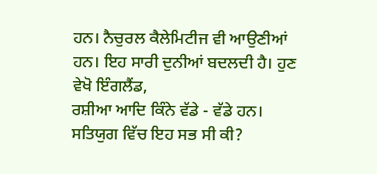ਹਨ। ਨੈਚੁਰਲ ਕੈਲੇਮਿਟੀਜ ਵੀ ਆਉਣੀਆਂ ਹਨ। ਇਹ ਸਾਰੀ ਦੁਨੀਆਂ ਬਦਲਦੀ ਹੈ। ਹੁਣ ਵੇਖੋ ਇੰਗਲੈਂਡ,
ਰਸ਼ੀਆ ਆਦਿ ਕਿੰਨੇ ਵੱਡੇ - ਵੱਡੇ ਹਨ। ਸਤਿਯੁਗ ਵਿੱਚ ਇਹ ਸਭ ਸੀ ਕੀ?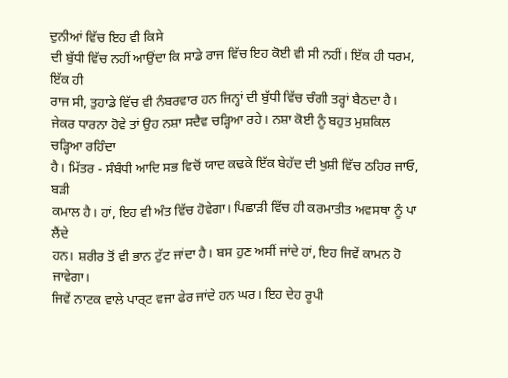ਦੁਨੀਆਂ ਵਿੱਚ ਇਹ ਵੀ ਕਿਸੇ
ਦੀ ਬੁੱਧੀ ਵਿੱਚ ਨਹੀਂ ਆਉਂਦਾ ਕਿ ਸਾਡੇ ਰਾਜ ਵਿੱਚ ਇਹ ਕੋਈ ਵੀ ਸੀ ਨਹੀਂ। ਇੱਕ ਹੀ ਧਰਮ, ਇੱਕ ਹੀ
ਰਾਜ ਸੀ, ਤੁਹਾਡੇ ਵਿੱਚ ਵੀ ਨੰਬਰਵਾਰ ਹਨ ਜਿਨ੍ਹਾਂ ਦੀ ਬੁੱਧੀ ਵਿੱਚ ਚੰਗੀ ਤਰ੍ਹਾਂ ਬੈਠਦਾ ਹੈ।
ਜੇਕਰ ਧਾਰਨਾ ਹੋਵੇ ਤਾਂ ਉਹ ਨਸ਼ਾ ਸਦੈਵ ਚੜ੍ਹਿਆ ਰਹੇ। ਨਸ਼ਾ ਕੋਈ ਨੂੰ ਬਹੁਤ ਮੁਸ਼ਕਿਲ ਚੜ੍ਹਿਆ ਰਹਿੰਦਾ
ਹੈ। ਮਿੱਤਰ - ਸੰਬੰਧੀ ਆਦਿ ਸਭ ਵਿਚੋਂ ਯਾਦ ਕਢਕੇ ਇੱਕ ਬੇਹੱਦ ਦੀ ਖੁਸ਼ੀ ਵਿੱਚ ਠਹਿਰ ਜਾਓ, ਬੜੀ
ਕਮਾਲ ਹੈ। ਹਾਂ, ਇਹ ਵੀ ਅੰਤ ਵਿੱਚ ਹੋਵੇਗਾ। ਪਿਛਾੜੀ ਵਿੱਚ ਹੀ ਕਰਮਾਤੀਤ ਅਵਸਥਾ ਨੂੰ ਪਾ ਲੈਂਦੇ
ਹਨ। ਸ਼ਰੀਰ ਤੋਂ ਵੀ ਭਾਨ ਟੁੱਟ ਜਾਂਦਾ ਹੈ। ਬਸ ਹੁਣ ਅਸੀਂ ਜਾਂਦੇ ਹਾਂ, ਇਹ ਜਿਵੇਂ ਕਾਮਨ ਹੋ ਜਾਵੇਗਾ।
ਜਿਵੇਂ ਨਾਟਕ ਵਾਲੇ ਪਾਰ੍ਟ ਵਜਾ ਫੇਰ ਜਾਂਦੇ ਹਨ ਘਰ। ਇਹ ਦੇਹ ਰੂਪੀ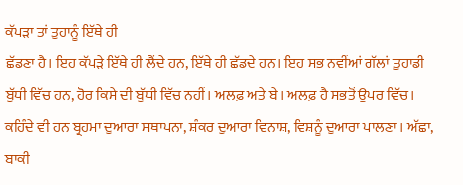ਕੱਪੜਾ ਤਾਂ ਤੁਹਾਨੂੰ ਇੱਥੇ ਹੀ
ਛੱਡਣਾ ਹੈ। ਇਹ ਕੱਪੜੇ ਇੱਥੇ ਹੀ ਲੈਂਦੇ ਹਨ, ਇੱਥੇ ਹੀ ਛੱਡਦੇ ਹਨ। ਇਹ ਸਭ ਨਵੀਂਆਂ ਗੱਲਾਂ ਤੁਹਾਡੀ
ਬੁੱਧੀ ਵਿੱਚ ਹਨ, ਹੋਰ ਕਿਸੇ ਦੀ ਬੁੱਧੀ ਵਿੱਚ ਨਹੀਂ। ਅਲਫ਼ ਅਤੇ ਬੇ। ਅਲਫ਼ ਹੈ ਸਭਤੋਂ ਉਪਰ ਵਿੱਚ।
ਕਹਿੰਦੇ ਵੀ ਹਨ ਬ੍ਰਹਮਾ ਦੁਆਰਾ ਸਥਾਪਨਾ, ਸ਼ੰਕਰ ਦੁਆਰਾ ਵਿਨਾਸ਼, ਵਿਸ਼ਨੂੰ ਦੁਆਰਾ ਪਾਲਣਾ। ਅੱਛਾ,
ਬਾਕੀ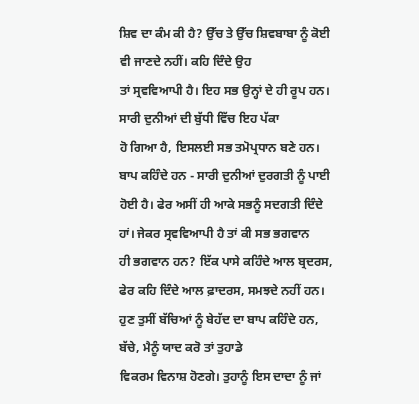ਸ਼ਿਵ ਦਾ ਕੰਮ ਕੀ ਹੈ? ਉੱਚ ਤੇ ਉੱਚ ਸ਼ਿਵਬਾਬਾ ਨੂੰ ਕੋਈ ਵੀ ਜਾਣਦੇ ਨਹੀਂ। ਕਹਿ ਦਿੰਦੇ ਉਹ
ਤਾਂ ਸ੍ਰਵਵਿਆਪੀ ਹੈ। ਇਹ ਸਭ ਉਨ੍ਹਾਂ ਦੇ ਹੀ ਰੂਪ ਹਨ। ਸਾਰੀ ਦੁਨੀਆਂ ਦੀ ਬੁੱਧੀ ਵਿੱਚ ਇਹ ਪੱਕਾ
ਹੋ ਗਿਆ ਹੈ, ਇਸਲਈ ਸਭ ਤਮੋਪ੍ਰਧਾਨ ਬਣੇ ਹਨ। ਬਾਪ ਕਹਿੰਦੇ ਹਨ - ਸਾਰੀ ਦੁਨੀਆਂ ਦੁਰਗਤੀ ਨੂੰ ਪਾਈ
ਹੋਈ ਹੈ। ਫੇਰ ਅਸੀਂ ਹੀ ਆਕੇ ਸਭਨੂੰ ਸਦਗਤੀ ਦਿੰਦੇ ਹਾਂ। ਜੇਕਰ ਸ੍ਰਵਵਿਆਪੀ ਹੈ ਤਾਂ ਕੀ ਸਭ ਭਗਵਾਨ
ਹੀ ਭਗਵਾਨ ਹਨ? ਇੱਕ ਪਾਸੇ ਕਹਿੰਦੇ ਆਲ ਬ੍ਰਦਰਸ, ਫੇਰ ਕਹਿ ਦਿੰਦੇ ਆਲ ਫ਼ਾਦਰਸ, ਸਮਝਦੇ ਨਹੀਂ ਹਨ।
ਹੁਣ ਤੁਸੀਂ ਬੱਚਿਆਂ ਨੂੰ ਬੇਹੱਦ ਦਾ ਬਾਪ ਕਹਿੰਦੇ ਹਨ, ਬੱਚੇ, ਮੈਨੂੰ ਯਾਦ ਕਰੋ ਤਾਂ ਤੁਹਾਡੇ
ਵਿਕਰਮ ਵਿਨਾਸ਼ ਹੋਣਗੇ। ਤੁਹਾਨੂੰ ਇਸ ਦਾਦਾ ਨੂੰ ਜਾਂ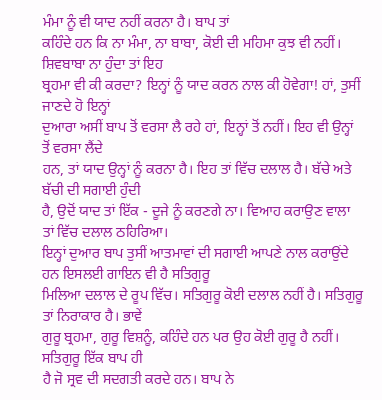ਮੰਮਾ ਨੂੰ ਵੀ ਯਾਦ ਨਹੀਂ ਕਰਨਾ ਹੈ। ਬਾਪ ਤਾਂ
ਕਹਿੰਦੇ ਹਨ ਕਿ ਨਾ ਮੰਮਾ, ਨਾ ਬਾਬਾ, ਕੋਈ ਦੀ ਮਹਿਮਾ ਕੁਝ ਵੀ ਨਹੀਂ। ਸ਼ਿਵਬਾਬਾ ਨਾ ਹੁੰਦਾ ਤਾਂ ਇਹ
ਬ੍ਰਹਮਾ ਵੀ ਕੀ ਕਰਦਾ? ਇਨ੍ਹਾਂ ਨੂੰ ਯਾਦ ਕਰਨ ਨਾਲ ਕੀ ਹੋਵੇਗਾ! ਹਾਂ, ਤੁਸੀਂ ਜਾਣਦੇ ਹੋ ਇਨ੍ਹਾਂ
ਦੁਆਰਾ ਅਸੀਂ ਬਾਪ ਤੋਂ ਵਰਸਾ ਲੈ ਰਹੇ ਹਾਂ, ਇਨ੍ਹਾਂ ਤੋਂ ਨਹੀਂ। ਇਹ ਵੀ ਉਨ੍ਹਾਂ ਤੋਂ ਵਰਸਾ ਲੈਂਦੇ
ਹਨ, ਤਾਂ ਯਾਦ ਉਨ੍ਹਾਂ ਨੂੰ ਕਰਨਾ ਹੈ। ਇਹ ਤਾਂ ਵਿੱਚ ਦਲਾਲ ਹੈ। ਬੱਚੇ ਅਤੇ ਬੱਚੀ ਦੀ ਸਗਾਈ ਹੁੰਦੀ
ਹੈ, ਉਦੋਂ ਯਾਦ ਤਾਂ ਇੱਕ - ਦੂਜੇ ਨੂੰ ਕਰਣਗੇ ਨਾ। ਵਿਆਹ ਕਰਾਉਣ ਵਾਲਾ ਤਾਂ ਵਿੱਚ ਦਲਾਲ ਠਹਿਰਿਆ।
ਇਨ੍ਹਾਂ ਦੁਆਰ ਬਾਪ ਤੁਸੀਂ ਆਤਮਾਵਾਂ ਦੀ ਸਗਾਈ ਆਪਣੇ ਨਾਲ ਕਰਾਉਂਦੇ ਹਨ ਇਸਲਈ ਗਾਇਨ ਵੀ ਹੈ ਸਤਿਗੁਰੂ
ਮਿਲਿਆ ਦਲਾਲ ਦੇ ਰੂਪ ਵਿੱਚ। ਸਤਿਗੁਰੂ ਕੋਈ ਦਲਾਲ ਨਹੀਂ ਹੈ। ਸਤਿਗੁਰੂ ਤਾਂ ਨਿਰਾਕਾਰ ਹੈ। ਭਾਵੇਂ
ਗੁਰੂ ਬ੍ਰਹਮਾ, ਗੁਰੂ ਵਿਸ਼ਨੂੰ, ਕਹਿੰਦੇ ਹਨ ਪਰ ਉਹ ਕੋਈ ਗੁਰੂ ਹੈ ਨਹੀਂ। ਸਤਿਗੁਰੂ ਇੱਕ ਬਾਪ ਹੀ
ਹੈ ਜੋ ਸ੍ਰਵ ਦੀ ਸਦਗਤੀ ਕਰਦੇ ਹਨ। ਬਾਪ ਨੇ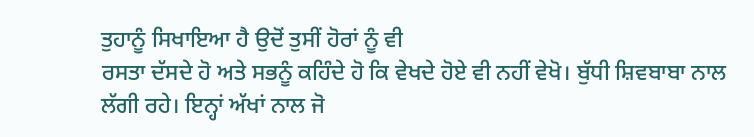ਤੁਹਾਨੂੰ ਸਿਖਾਇਆ ਹੈ ਉਦੋਂ ਤੁਸੀਂ ਹੋਰਾਂ ਨੂੰ ਵੀ
ਰਸਤਾ ਦੱਸਦੇ ਹੋ ਅਤੇ ਸਭਨੂੰ ਕਹਿੰਦੇ ਹੋ ਕਿ ਵੇਖਦੇ ਹੋਏ ਵੀ ਨਹੀਂ ਵੇਖੋ। ਬੁੱਧੀ ਸ਼ਿਵਬਾਬਾ ਨਾਲ
ਲੱਗੀ ਰਹੇ। ਇਨ੍ਹਾਂ ਅੱਖਾਂ ਨਾਲ ਜੋ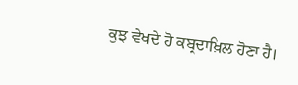ਕੁਝ ਵੇਖਦੇ ਹੋ ਕਬ੍ਰਦਾਖ਼ਿਲ ਹੋਣਾ ਹੈ।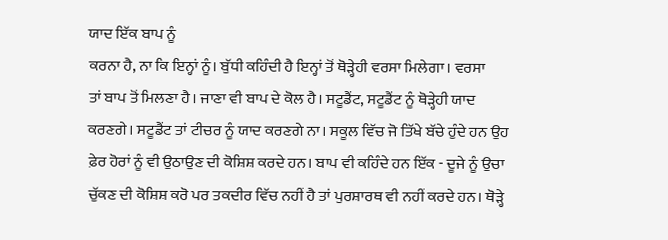ਯਾਦ ਇੱਕ ਬਾਪ ਨੂੰ
ਕਰਨਾ ਹੈ, ਨਾ ਕਿ ਇਨ੍ਹਾਂ ਨੂੰ। ਬੁੱਧੀ ਕਹਿੰਦੀ ਹੈ ਇਨ੍ਹਾਂ ਤੋਂ ਥੋੜ੍ਹੇਹੀ ਵਰਸਾ ਮਿਲੇਗਾ। ਵਰਸਾ
ਤਾਂ ਬਾਪ ਤੋਂ ਮਿਲਣਾ ਹੈ। ਜਾਣਾ ਵੀ ਬਾਪ ਦੇ ਕੋਲ ਹੈ। ਸਟੂਡੈਂਟ, ਸਟੂਡੈਂਟ ਨੂੰ ਥੋੜ੍ਹੇਹੀ ਯਾਦ
ਕਰਣਗੇ। ਸਟੂਡੈਂਟ ਤਾਂ ਟੀਚਰ ਨੂੰ ਯਾਦ ਕਰਣਗੇ ਨਾ। ਸਕੂਲ ਵਿੱਚ ਜੋ ਤਿੱਖੇ ਬੱਚੇ ਹੁੰਦੇ ਹਨ ਉਹ
ਫ਼ੇਰ ਹੋਰਾਂ ਨੂੰ ਵੀ ਉਠਾਉਣ ਦੀ ਕੋਸ਼ਿਸ਼ ਕਰਦੇ ਹਨ। ਬਾਪ ਵੀ ਕਹਿੰਦੇ ਹਨ ਇੱਕ - ਦੂਜੇ ਨੂੰ ਉਚਾ
ਚੁੱਕਣ ਦੀ ਕੋਸ਼ਿਸ਼ ਕਰੋ ਪਰ ਤਕਦੀਰ ਵਿੱਚ ਨਹੀਂ ਹੈ ਤਾਂ ਪੁਰਸ਼ਾਰਥ ਵੀ ਨਹੀਂ ਕਰਦੇ ਹਨ। ਥੋੜ੍ਹੇ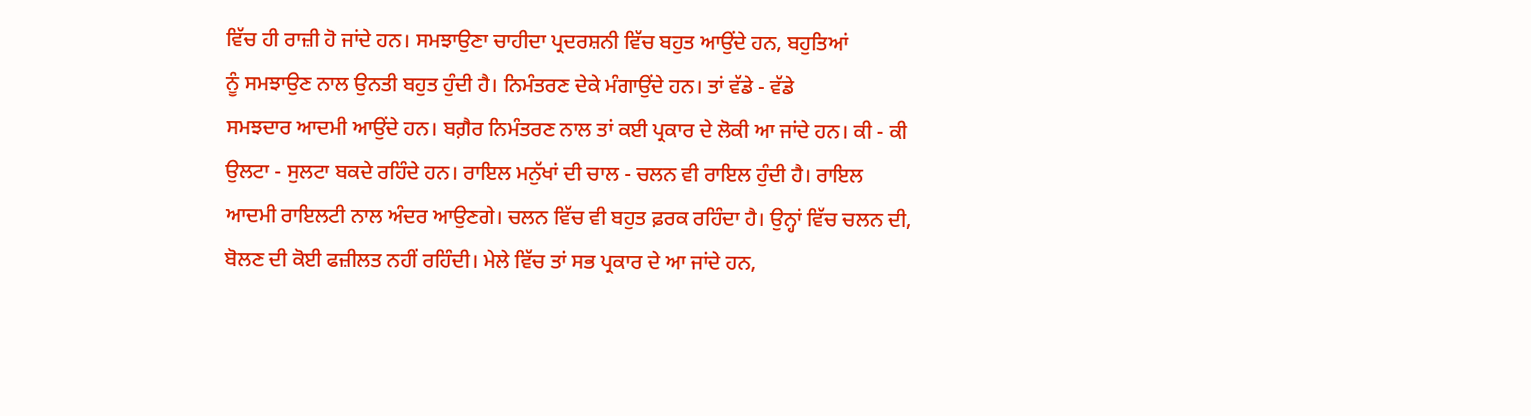ਵਿੱਚ ਹੀ ਰਾਜ਼ੀ ਹੋ ਜਾਂਦੇ ਹਨ। ਸਮਝਾਉਣਾ ਚਾਹੀਦਾ ਪ੍ਰਦਰਸ਼ਨੀ ਵਿੱਚ ਬਹੁਤ ਆਉਂਦੇ ਹਨ, ਬਹੁਤਿਆਂ
ਨੂੰ ਸਮਝਾਉਣ ਨਾਲ ਉਨਤੀ ਬਹੁਤ ਹੁੰਦੀ ਹੈ। ਨਿਮੰਤਰਣ ਦੇਕੇ ਮੰਗਾਉਂਦੇ ਹਨ। ਤਾਂ ਵੱਡੇ - ਵੱਡੇ
ਸਮਝਦਾਰ ਆਦਮੀ ਆਉਂਦੇ ਹਨ। ਬਗ਼ੈਰ ਨਿਮੰਤਰਣ ਨਾਲ ਤਾਂ ਕਈ ਪ੍ਰਕਾਰ ਦੇ ਲੋਕੀ ਆ ਜਾਂਦੇ ਹਨ। ਕੀ - ਕੀ
ਉਲਟਾ - ਸੁਲਟਾ ਬਕਦੇ ਰਹਿੰਦੇ ਹਨ। ਰਾਇਲ ਮਨੁੱਖਾਂ ਦੀ ਚਾਲ - ਚਲਨ ਵੀ ਰਾਇਲ ਹੁੰਦੀ ਹੈ। ਰਾਇਲ
ਆਦਮੀ ਰਾਇਲਟੀ ਨਾਲ ਅੰਦਰ ਆਉਣਗੇ। ਚਲਨ ਵਿੱਚ ਵੀ ਬਹੁਤ ਫ਼ਰਕ ਰਹਿੰਦਾ ਹੈ। ਉਨ੍ਹਾਂ ਵਿੱਚ ਚਲਨ ਦੀ,
ਬੋਲਣ ਦੀ ਕੋਈ ਫਜ਼ੀਲਤ ਨਹੀਂ ਰਹਿੰਦੀ। ਮੇਲੇ ਵਿੱਚ ਤਾਂ ਸਭ ਪ੍ਰਕਾਰ ਦੇ ਆ ਜਾਂਦੇ ਹਨ,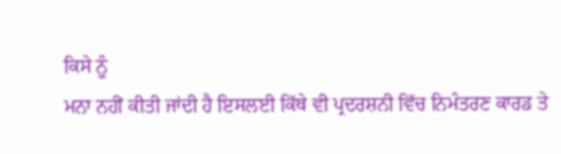ਕਿਸੇ ਨੂੰ
ਮਨਾ ਨਹੀਂ ਕੀਤੀ ਜਾਂਦੀ ਹੈ ਇਸਲਈ ਕਿੱਥੇ ਵੀ ਪ੍ਰਦਰਸ਼ਨੀ ਵਿੱਚ ਨਿਮੰਤਰਣ ਕਾਰਡ ਤੇ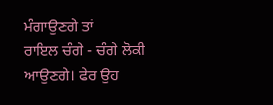ਮੰਗਾਉਣਗੇ ਤਾਂ
ਰਾਇਲ ਚੰਗੇ - ਚੰਗੇ ਲੋਕੀ ਆਉਣਗੇ। ਫੇਰ ਉਹ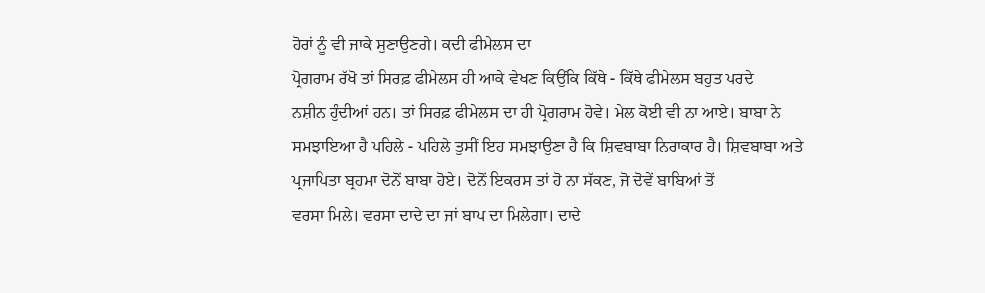ਹੋਰਾਂ ਨੂੰ ਵੀ ਜਾਕੇ ਸੁਣਾਉਣਗੇ। ਕਦੀ ਫੀਮੇਲਸ ਦਾ
ਪ੍ਰੋਗਰਾਮ ਰੱਖੋ ਤਾਂ ਸਿਰਫ਼ ਫੀਮੇਲਸ ਹੀ ਆਕੇ ਵੇਖਣ ਕਿਉਂਕਿ ਕਿੱਥੇ - ਕਿੱਥੇ ਫੀਮੇਲਸ ਬਹੁਤ ਪਰਦੇ
ਨਸ਼ੀਨ ਹੁੰਦੀਆਂ ਹਨ। ਤਾਂ ਸਿਰਫ਼ ਫੀਮੇਲਸ ਦਾ ਹੀ ਪ੍ਰੋਗਰਾਮ ਹੋਵੇ। ਮੇਲ ਕੋਈ ਵੀ ਨਾ ਆਏ। ਬਾਬਾ ਨੇ
ਸਮਝਾਇਆ ਹੈ ਪਹਿਲੇ - ਪਹਿਲੇ ਤੁਸੀਂ ਇਹ ਸਮਝਾਉਣਾ ਹੈ ਕਿ ਸ਼ਿਵਬਾਬਾ ਨਿਰਾਕਾਰ ਹੈ। ਸ਼ਿਵਬਾਬਾ ਅਤੇ
ਪ੍ਰਜਾਪਿਤਾ ਬ੍ਰਹਮਾ ਦੋਨੋਂ ਬਾਬਾ ਹੋਏ। ਦੋਨੋਂ ਇਕਰਸ ਤਾਂ ਹੋ ਨਾ ਸੱਕਣ, ਜੋ ਦੋਵੇਂ ਬਾਬਿਆਂ ਤੋਂ
ਵਰਸਾ ਮਿਲੇ। ਵਰਸਾ ਦਾਦੇ ਦਾ ਜਾਂ ਬਾਪ ਦਾ ਮਿਲੇਗਾ। ਦਾਦੇ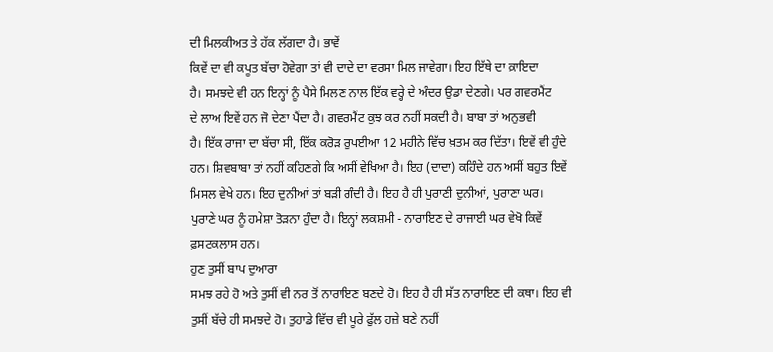ਦੀ ਮਿਲਕੀਅਤ ਤੇ ਹੱਕ ਲੱਗਦਾ ਹੈ। ਭਾਵੇਂ
ਕਿਵੇਂ ਦਾ ਵੀ ਕਪੂਤ ਬੱਚਾ ਹੋਵੇਗਾ ਤਾਂ ਵੀ ਦਾਦੇ ਦਾ ਵਰਸਾ ਮਿਲ ਜਾਵੇਗਾ। ਇਹ ਇੱਥੇ ਦਾ ਕ਼ਾਇਦਾ
ਹੈ। ਸਮਝਦੇ ਵੀ ਹਨ ਇਨ੍ਹਾਂ ਨੂੰ ਪੈਸੇ ਮਿਲਣ ਨਾਲ ਇੱਕ ਵਰ੍ਹੇ ਦੇ ਅੰਦਰ ਉਡਾ ਦੇਣਗੇ। ਪਰ ਗਵਰਮੈਂਟ
ਦੇ ਲਾਅ ਇਵੇਂ ਹਨ ਜੋ ਦੇਣਾ ਪੈਂਦਾ ਹੈ। ਗਵਰਮੈਂਟ ਕੁਝ ਕਰ ਨਹੀਂ ਸਕਦੀ ਹੈ। ਬਾਬਾ ਤਾਂ ਅਨੁਭਵੀ
ਹੈ। ਇੱਕ ਰਾਜਾ ਦਾ ਬੱਚਾ ਸੀ, ਇੱਕ ਕਰੋੜ ਰੁਪਈਆ 12 ਮਹੀਨੇ ਵਿੱਚ ਖ਼ਤਮ ਕਰ ਦਿੱਤਾ। ਇਵੇਂ ਵੀ ਹੁੰਦੇ
ਹਨ। ਸ਼ਿਵਬਾਬਾ ਤਾਂ ਨਹੀਂ ਕਹਿਣਗੇ ਕਿ ਅਸੀਂ ਵੇਖਿਆ ਹੈ। ਇਹ (ਦਾਦਾ) ਕਹਿੰਦੇ ਹਨ ਅਸੀਂ ਬਹੁਤ ਇਵੇਂ
ਮਿਸਲ ਵੇਖੇ ਹਨ। ਇਹ ਦੁਨੀਆਂ ਤਾਂ ਬੜੀ ਗੰਦੀ ਹੈ। ਇਹ ਹੈ ਹੀ ਪੁਰਾਣੀ ਦੁਨੀਆਂ, ਪੁਰਾਣਾ ਘਰ।
ਪੁਰਾਣੇ ਘਰ ਨੂੰ ਹਮੇਸ਼ਾ ਤੋੜਨਾ ਹੁੰਦਾ ਹੈ। ਇਨ੍ਹਾਂ ਲਕਸ਼ਮੀ - ਨਾਰਾਇਣ ਦੇ ਰਾਜਾਈ ਘਰ ਵੇਖੋ ਕਿਵੇਂ
ਫ਼ਸਟਕਲਾਸ ਹਨ।
ਹੁਣ ਤੁਸੀਂ ਬਾਪ ਦੁਆਰਾ
ਸਮਝ ਰਹੇ ਹੋ ਅਤੇ ਤੁਸੀਂ ਵੀ ਨਰ ਤੋਂ ਨਾਰਾਇਣ ਬਣਦੇ ਹੋ। ਇਹ ਹੈ ਹੀ ਸੱਤ ਨਾਰਾਇਣ ਦੀ ਕਥਾ। ਇਹ ਵੀ
ਤੁਸੀਂ ਬੱਚੇ ਹੀ ਸਮਝਦੇ ਹੋ। ਤੁਹਾਡੇ ਵਿੱਚ ਵੀ ਪੂਰੇ ਫੁੱਲ ਹਜ਼ੇ ਬਣੇ ਨਹੀਂ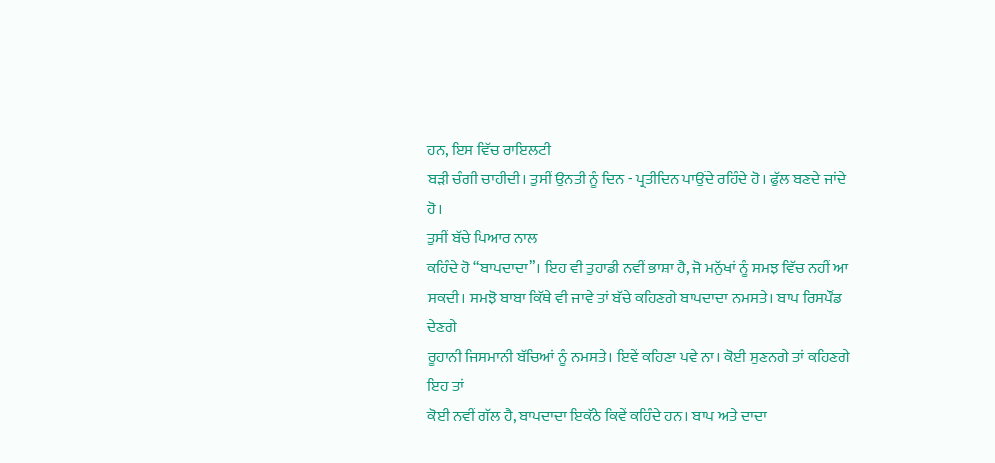ਹਨ, ਇਸ ਵਿੱਚ ਰਾਇਲਟੀ
ਬੜੀ ਚੰਗੀ ਚਾਹੀਦੀ। ਤੁਸੀਂ ਉਨਤੀ ਨੂੰ ਦਿਨ - ਪ੍ਰਤੀਦਿਨ ਪਾਉਂਦੇ ਰਹਿੰਦੇ ਹੋ। ਫੁੱਲ ਬਣਦੇ ਜਾਂਦੇ
ਹੋ।
ਤੁਸੀਂ ਬੱਚੇ ਪਿਆਰ ਨਾਲ
ਕਹਿੰਦੇ ਹੋ “ਬਾਪਦਾਦਾ”। ਇਹ ਵੀ ਤੁਹਾਡੀ ਨਵੀਂ ਭਾਸ਼ਾ ਹੈ, ਜੋ ਮਨੁੱਖਾਂ ਨੂੰ ਸਮਝ ਵਿੱਚ ਨਹੀਂ ਆ
ਸਕਦੀ। ਸਮਝੋ ਬਾਬਾ ਕਿੱਥੇ ਵੀ ਜਾਵੇ ਤਾਂ ਬੱਚੇ ਕਹਿਣਗੇ ਬਾਪਦਾਦਾ ਨਮਸਤੇ। ਬਾਪ ਰਿਸਪੌਂਡ ਦੇਣਗੇ
ਰੂਹਾਨੀ ਜਿਸਮਾਨੀ ਬੱਚਿਆਂ ਨੂੰ ਨਮਸਤੇ। ਇਵੇਂ ਕਹਿਣਾ ਪਵੇ ਨਾ। ਕੋਈ ਸੁਣਨਗੇ ਤਾਂ ਕਹਿਣਗੇ ਇਹ ਤਾਂ
ਕੋਈ ਨਵੀਂ ਗੱਲ ਹੈ, ਬਾਪਦਾਦਾ ਇਕੱਠੇ ਕਿਵੇਂ ਕਹਿੰਦੇ ਹਨ। ਬਾਪ ਅਤੇ ਦਾਦਾ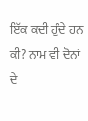ਇੱਕ ਕਦੀ ਹੁੰਦੇ ਹਨ
ਕੀ? ਨਾਮ ਵੀ ਦੋਨਾਂ ਦੇ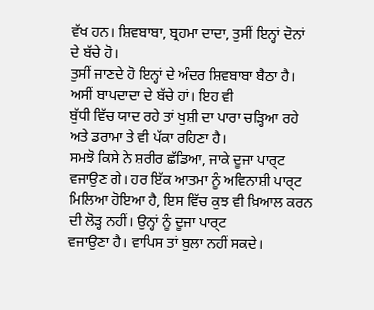ਵੱਖ ਹਨ। ਸ਼ਿਵਬਾਬਾ, ਬ੍ਰਹਮਾ ਦਾਦਾ, ਤੁਸੀਂ ਇਨ੍ਹਾਂ ਦੋਨਾਂ ਦੇ ਬੱਚੇ ਹੋ।
ਤੁਸੀਂ ਜਾਣਦੇ ਹੋ ਇਨ੍ਹਾਂ ਦੇ ਅੰਦਰ ਸ਼ਿਵਬਾਬਾ ਬੈਠਾ ਹੈ। ਅਸੀਂ ਬਾਪਦਾਦਾ ਦੇ ਬੱਚੇ ਹਾਂ। ਇਹ ਵੀ
ਬੁੱਧੀ ਵਿੱਚ ਯਾਦ ਰਹੇ ਤਾਂ ਖੁਸ਼ੀ ਦਾ ਪਾਰਾ ਚੜ੍ਹਿਆ ਰਹੇ ਅਤੇ ਡਰਾਮਾ ਤੇ ਵੀ ਪੱਕਾ ਰਹਿਣਾ ਹੈ।
ਸਮਝੋ ਕਿਸੇ ਨੇ ਸ਼ਰੀਰ ਛੱਡਿਆ, ਜਾਕੇ ਦੂਜਾ ਪਾਰ੍ਟ ਵਜਾਉਣ ਗੇ। ਹਰ ਇੱਕ ਆਤਮਾ ਨੂੰ ਅਵਿਨਾਸ਼ੀ ਪਾਰ੍ਟ
ਮਿਲਿਆ ਹੋਇਆ ਹੈ, ਇਸ ਵਿੱਚ ਕੁਝ ਵੀ ਖ਼ਿਆਲ ਕਰਨ ਦੀ ਲੋੜ੍ਹ ਨਹੀਂ। ਉਨ੍ਹਾਂ ਨੂੰ ਦੂਜਾ ਪਾਰ੍ਟ
ਵਜਾਉਣਾ ਹੈ। ਵਾਪਿਸ ਤਾਂ ਬੁਲਾ ਨਹੀਂ ਸਕਦੇ।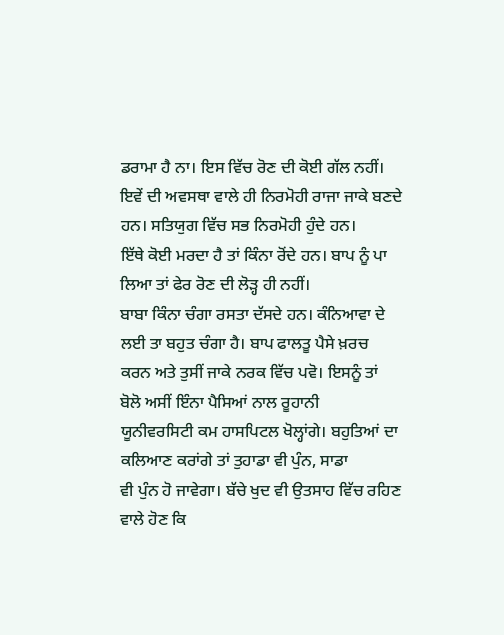ਡਰਾਮਾ ਹੈ ਨਾ। ਇਸ ਵਿੱਚ ਰੋਣ ਦੀ ਕੋਈ ਗੱਲ ਨਹੀਂ।
ਇਵੇਂ ਦੀ ਅਵਸਥਾ ਵਾਲੇ ਹੀ ਨਿਰਮੋਹੀ ਰਾਜਾ ਜਾਕੇ ਬਣਦੇ ਹਨ। ਸਤਿਯੁਗ ਵਿੱਚ ਸਭ ਨਿਰਮੋਹੀ ਹੁੰਦੇ ਹਨ।
ਇੱਥੇ ਕੋਈ ਮਰਦਾ ਹੈ ਤਾਂ ਕਿੰਨਾ ਰੋਂਦੇ ਹਨ। ਬਾਪ ਨੂੰ ਪਾ ਲਿਆ ਤਾਂ ਫੇਰ ਰੋਣ ਦੀ ਲੋੜ੍ਹ ਹੀ ਨਹੀਂ।
ਬਾਬਾ ਕਿੰਨਾ ਚੰਗਾ ਰਸਤਾ ਦੱਸਦੇ ਹਨ। ਕੰਨਿਆਵਾ ਦੇ ਲਈ ਤਾ ਬਹੁਤ ਚੰਗਾ ਹੈ। ਬਾਪ ਫਾਲਤੂ ਪੈਸੇ ਖ਼ਰਚ
ਕਰਨ ਅਤੇ ਤੁਸੀਂ ਜਾਕੇ ਨਰਕ ਵਿੱਚ ਪਵੋ। ਇਸਨੂੰ ਤਾਂ ਬੋਲੋ ਅਸੀਂ ਇੰਨਾ ਪੈਸਿਆਂ ਨਾਲ ਰੂਹਾਨੀ
ਯੂਨੀਵਰਸਿਟੀ ਕਮ ਹਾਸਪਿਟਲ ਖੋਲ੍ਹਾਂਗੇ। ਬਹੁਤਿਆਂ ਦਾ ਕਲਿਆਣ ਕਰਾਂਗੇ ਤਾਂ ਤੁਹਾਡਾ ਵੀ ਪੁੰਨ, ਸਾਡਾ
ਵੀ ਪੁੰਨ ਹੋ ਜਾਵੇਗਾ। ਬੱਚੇ ਖੁਦ ਵੀ ਉਤਸਾਹ ਵਿੱਚ ਰਹਿਣ ਵਾਲੇ ਹੋਣ ਕਿ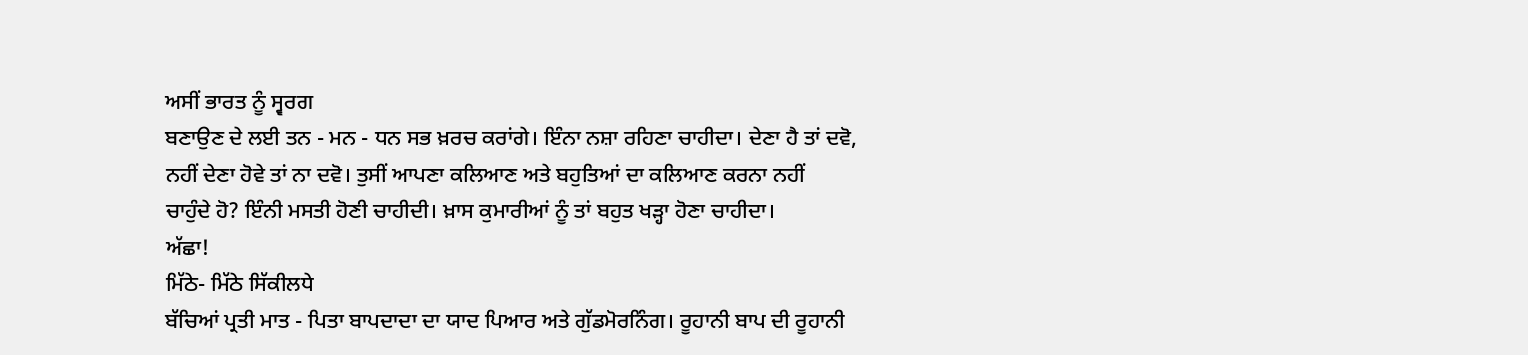ਅਸੀਂ ਭਾਰਤ ਨੂੰ ਸ੍ਵਰਗ
ਬਣਾਉਣ ਦੇ ਲਈ ਤਨ - ਮਨ - ਧਨ ਸਭ ਖ਼ਰਚ ਕਰਾਂਗੇ। ਇੰਨਾ ਨਸ਼ਾ ਰਹਿਣਾ ਚਾਹੀਦਾ। ਦੇਣਾ ਹੈ ਤਾਂ ਦਵੋ,
ਨਹੀਂ ਦੇਣਾ ਹੋਵੇ ਤਾਂ ਨਾ ਦਵੋ। ਤੁਸੀਂ ਆਪਣਾ ਕਲਿਆਣ ਅਤੇ ਬਹੁਤਿਆਂ ਦਾ ਕਲਿਆਣ ਕਰਨਾ ਨਹੀਂ
ਚਾਹੁੰਦੇ ਹੋ? ਇੰਨੀ ਮਸਤੀ ਹੋਣੀ ਚਾਹੀਦੀ। ਖ਼ਾਸ ਕੁਮਾਰੀਆਂ ਨੂੰ ਤਾਂ ਬਹੁਤ ਖੜ੍ਹਾ ਹੋਣਾ ਚਾਹੀਦਾ।
ਅੱਛਾ!
ਮਿੱਠੇ- ਮਿੱਠੇ ਸਿੱਕੀਲਧੇ
ਬੱਚਿਆਂ ਪ੍ਰਤੀ ਮਾਤ - ਪਿਤਾ ਬਾਪਦਾਦਾ ਦਾ ਯਾਦ ਪਿਆਰ ਅਤੇ ਗੁੱਡਮੋਰਨਿੰਗ। ਰੂਹਾਨੀ ਬਾਪ ਦੀ ਰੂਹਾਨੀ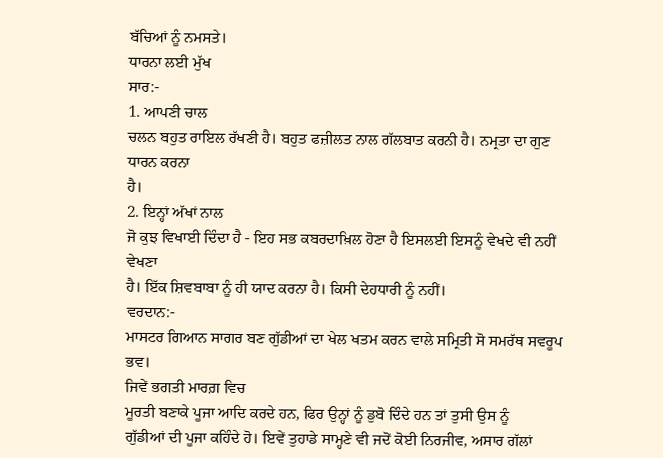ਬੱਚਿਆਂ ਨੂੰ ਨਮਸਤੇ।
ਧਾਰਨਾ ਲਈ ਮੁੱਖ
ਸਾਰ:-
1. ਆਪਣੀ ਚਾਲ
ਚਲਨ ਬਹੁਤ ਰਾਇਲ ਰੱਖਣੀ ਹੈ। ਬਹੁਤ ਫਜ਼ੀਲਤ ਨਾਲ ਗੱਲਬਾਤ ਕਰਨੀ ਹੈ। ਨਮ੍ਰਤਾ ਦਾ ਗੁਣ ਧਾਰਨ ਕਰਨਾ
ਹੈ।
2. ਇਨ੍ਹਾਂ ਅੱਖਾਂ ਨਾਲ
ਜੋ ਕੁਝ ਵਿਖਾਈ ਦਿੰਦਾ ਹੈ - ਇਹ ਸਭ ਕਬਰਦਾਖ਼ਿਲ ਹੋਣਾ ਹੈ ਇਸਲਈ ਇਸਨੂੰ ਵੇਖਦੇ ਵੀ ਨਹੀਂ ਵੇਖਣਾ
ਹੈ। ਇੱਕ ਸ਼ਿਵਬਾਬਾ ਨੂੰ ਹੀ ਯਾਦ ਕਰਨਾ ਹੈ। ਕਿਸੀ ਦੇਹਧਾਰੀ ਨੂੰ ਨਹੀਂ।
ਵਰਦਾਨ:-
ਮਾਸਟਰ ਗਿਆਨ ਸਾਗਰ ਬਣ ਗੁੱਡੀਆਂ ਦਾ ਖੇਲ ਖਤਮ ਕਰਨ ਵਾਲੇ ਸਮ੍ਰਿਤੀ ਸੋ ਸਮਰੱਥ ਸਵਰੂਪ ਭਵ।
ਜਿਵੇਂ ਭਗਤੀ ਮਾਰਗ਼ ਵਿਚ
ਮੂਰਤੀ ਬਣਾਕੇ ਪੂਜਾ ਆਦਿ ਕਰਦੇ ਹਨ, ਫਿਰ ਉਨ੍ਹਾਂ ਨੂੰ ਡੁਬੋ ਦਿੰਦੇ ਹਨ ਤਾਂ ਤੁਸੀ ਉਸ ਨੂੰ
ਗੁੱਡੀਆਂ ਦੀ ਪੂਜਾ ਕਹਿੰਦੇ ਹੋ। ਇਵੇਂ ਤੁਹਾਡੇ ਸਾਮ੍ਹਣੇ ਵੀ ਜਦੋਂ ਕੋਈ ਨਿਰਜੀਵ, ਅਸਾਰ ਗੱਲਾਂ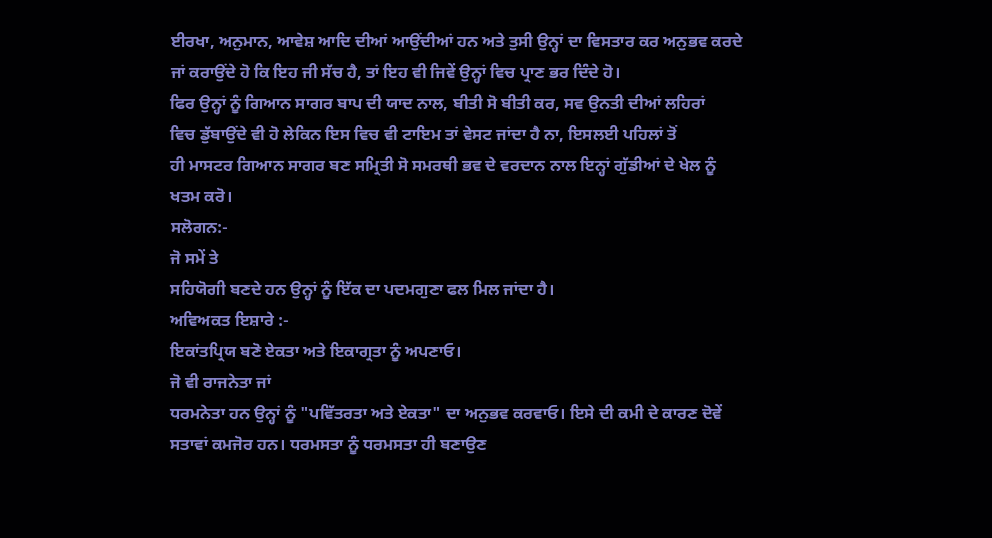ਈਰਖਾ, ਅਨੁਮਾਨ, ਆਵੇਸ਼ ਆਦਿ ਦੀਆਂ ਆਉਂਦੀਆਂ ਹਨ ਅਤੇ ਤੁਸੀ ਉਨ੍ਹਾਂ ਦਾ ਵਿਸਤਾਰ ਕਰ ਅਨੁਭਵ ਕਰਦੇ
ਜਾਂ ਕਰਾਉਂਦੇ ਹੋ ਕਿ ਇਹ ਜੀ ਸੱਚ ਹੈ, ਤਾਂ ਇਹ ਵੀ ਜਿਵੇਂ ਉਨ੍ਹਾਂ ਵਿਚ ਪ੍ਰਾਣ ਭਰ ਦਿੰਦੇ ਹੋ।
ਫਿਰ ਉਨ੍ਹਾਂ ਨੂੰ ਗਿਆਨ ਸਾਗਰ ਬਾਪ ਦੀ ਯਾਦ ਨਾਲ, ਬੀਤੀ ਸੋ ਬੀਤੀ ਕਰ, ਸਵ ਉਨਤੀ ਦੀਆਂ ਲਹਿਰਾਂ
ਵਿਚ ਡੁੱਬਾਉਂਦੇ ਵੀ ਹੋ ਲੇਕਿਨ ਇਸ ਵਿਚ ਵੀ ਟਾਇਮ ਤਾਂ ਵੇਸਟ ਜਾਂਦਾ ਹੈ ਨਾ, ਇਸਲਈ ਪਹਿਲਾਂ ਤੋਂ
ਹੀ ਮਾਸਟਰ ਗਿਆਨ ਸਾਗਰ ਬਣ ਸਮ੍ਰਿਤੀ ਸੋ ਸਮਰਥੀ ਭਵ ਦੇ ਵਰਦਾਨ ਨਾਲ ਇਨ੍ਹਾਂ ਗੁੱਡੀਆਂ ਦੇ ਖੇਲ ਨੂੰ
ਖਤਮ ਕਰੋ।
ਸਲੋਗਨ:-
ਜੋ ਸਮੇਂ ਤੇ
ਸਹਿਯੋਗੀ ਬਣਦੇ ਹਨ ਉਨ੍ਹਾਂ ਨੂੰ ਇੱਕ ਦਾ ਪਦਮਗੁਣਾ ਫਲ ਮਿਲ ਜਾਂਦਾ ਹੈ।
ਅਵਿਅਕਤ ਇਸ਼ਾਰੇ :-
ਇਕਾਂਤਪ੍ਰਿਯ ਬਣੋ ਏਕਤਾ ਅਤੇ ਇਕਾਗ੍ਰਤਾ ਨੂੰ ਅਪਣਾਓ।
ਜੋ ਵੀ ਰਾਜਨੇਤਾ ਜਾਂ
ਧਰਮਨੇਤਾ ਹਨ ਉਨ੍ਹਾਂ ਨੂੰ "ਪਵਿੱਤਰਤਾ ਅਤੇ ਏਕਤਾ" ਦਾ ਅਨੁਭਵ ਕਰਵਾਓ। ਇਸੇ ਦੀ ਕਮੀ ਦੇ ਕਾਰਣ ਦੋਵੇਂ
ਸਤਾਵਾਂ ਕਮਜੋਰ ਹਨ। ਧਰਮਸਤਾ ਨੂੰ ਧਰਮਸਤਾ ਹੀ ਬਣਾਉਣ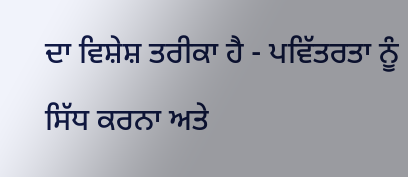ਦਾ ਵਿਸ਼ੇਸ਼ ਤਰੀਕਾ ਹੈ - ਪਵਿੱਤਰਤਾ ਨੂੰ
ਸਿੱਧ ਕਰਨਾ ਅਤੇ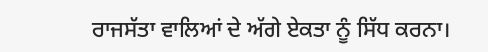ਰਾਜਸੱਤਾ ਵਾਲਿਆਂ ਦੇ ਅੱਗੇ ਏਕਤਾ ਨੂੰ ਸਿੱਧ ਕਰਨਾ।